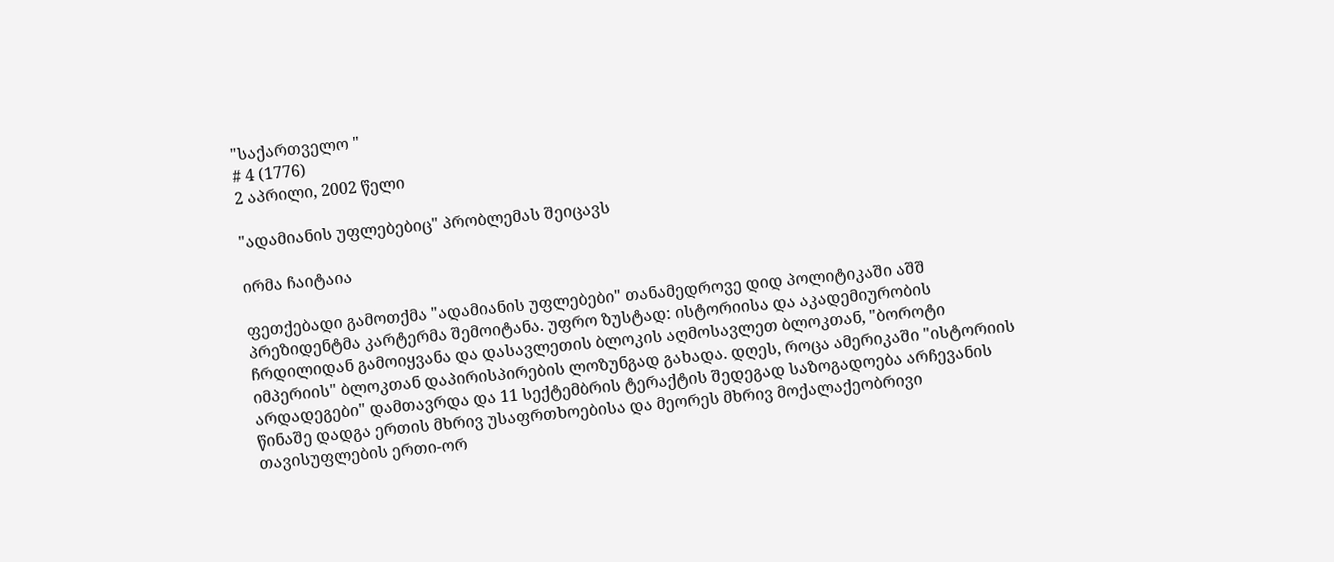"საქართველო "
# 4 (1776)
2 აპრილი, 2002 წელი

"ადამიანის უფლებებიც" პრობლემას შეიცავს

ირმა ჩაიტაია

ფეთქებადი გამოთქმა "ადამიანის უფლებები" თანამედროვე დიდ პოლიტიკაში აშშ პრეზიდენტმა კარტერმა შემოიტანა. უფრო ზუსტად: ისტორიისა და აკადემიურობის ჩრდილიდან გამოიყვანა და დასავლეთის ბლოკის აღმოსავლეთ ბლოკთან, "ბოროტი იმპერიის" ბლოკთან დაპირისპირების ლოზუნგად გახადა. დღეს, როცა ამერიკაში "ისტორიის არდადეგები" დამთავრდა და 11 სექტემბრის ტერაქტის შედეგად საზოგადოება არჩევანის წინაშე დადგა ერთის მხრივ უსაფრთხოებისა და მეორეს მხრივ მოქალაქეობრივი თავისუფლების ერთი-ორ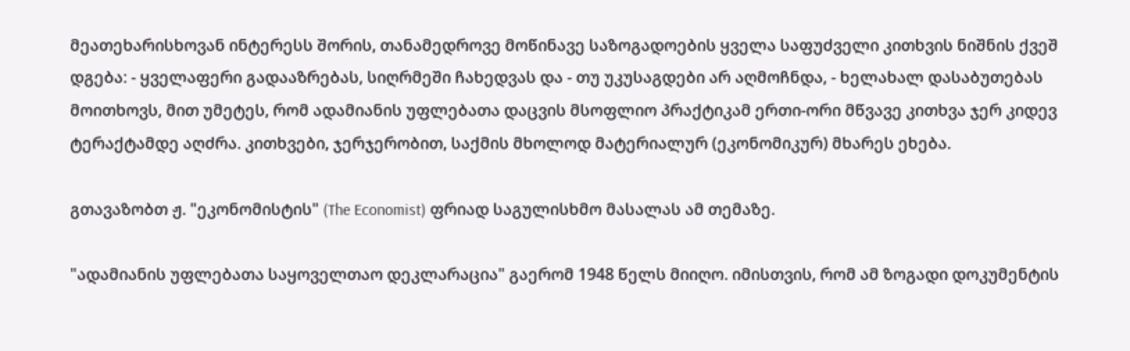მეათეხარისხოვან ინტერესს შორის, თანამედროვე მოწინავე საზოგადოების ყველა საფუძველი კითხვის ნიშნის ქვეშ დგება: - ყველაფერი გადააზრებას, სიღრმეში ჩახედვას და - თუ უკუსაგდები არ აღმოჩნდა, - ხელახალ დასაბუთებას მოითხოვს, მით უმეტეს, რომ ადამიანის უფლებათა დაცვის მსოფლიო პრაქტიკამ ერთი-ორი მწვავე კითხვა ჯერ კიდევ ტერაქტამდე აღძრა. კითხვები, ჯერჯერობით, საქმის მხოლოდ მატერიალურ (ეკონომიკურ) მხარეს ეხება.

გთავაზობთ ჟ. "ეკონომისტის" (The Economist) ფრიად საგულისხმო მასალას ამ თემაზე.

"ადამიანის უფლებათა საყოველთაო დეკლარაცია" გაერომ 1948 წელს მიიღო. იმისთვის, რომ ამ ზოგადი დოკუმენტის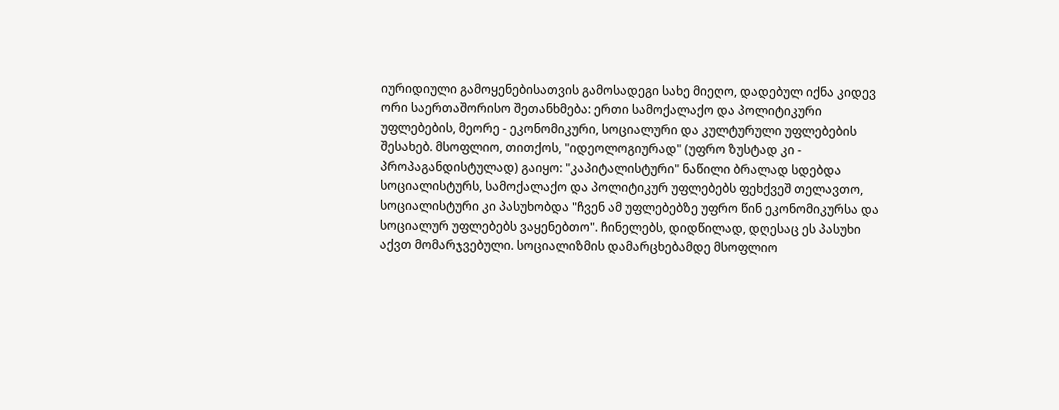იურიდიული გამოყენებისათვის გამოსადეგი სახე მიეღო, დადებულ იქნა კიდევ ორი საერთაშორისო შეთანხმება: ერთი სამოქალაქო და პოლიტიკური უფლებების, მეორე - ეკონომიკური, სოციალური და კულტურული უფლებების შესახებ. მსოფლიო, თითქოს, "იდეოლოგიურად" (უფრო ზუსტად კი - პროპაგანდისტულად) გაიყო: "კაპიტალისტური" ნაწილი ბრალად სდებდა სოციალისტურს, სამოქალაქო და პოლიტიკურ უფლებებს ფეხქვეშ თელავთო, სოციალისტური კი პასუხობდა "ჩვენ ამ უფლებებზე უფრო წინ ეკონომიკურსა და სოციალურ უფლებებს ვაყენებთო". ჩინელებს, დიდწილად, დღესაც ეს პასუხი აქვთ მომარჯვებული. სოციალიზმის დამარცხებამდე მსოფლიო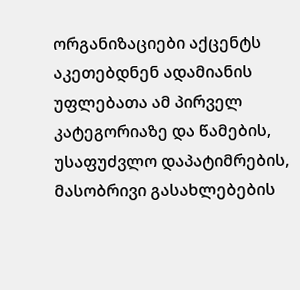ორგანიზაციები აქცენტს აკეთებდნენ ადამიანის უფლებათა ამ პირველ კატეგორიაზე და წამების, უსაფუძვლო დაპატიმრების, მასობრივი გასახლებების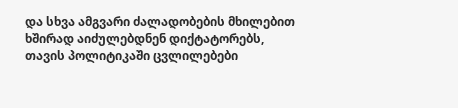და სხვა ამგვარი ძალადობების მხილებით ხშირად აიძულებდნენ დიქტატორებს, თავის პოლიტიკაში ცვლილებები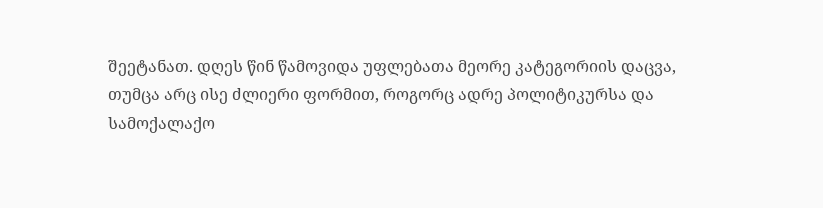შეეტანათ. დღეს წინ წამოვიდა უფლებათა მეორე კატეგორიის დაცვა, თუმცა არც ისე ძლიერი ფორმით, როგორც ადრე პოლიტიკურსა და სამოქალაქო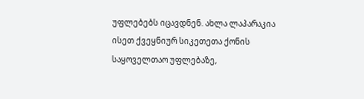უფლებებს იცავდნენ. ახლა ლაპარაკია ისეთ ქვეყნიურ სიკეთეთა ქონის საყოველთაო უფლებაზე,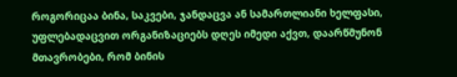როგორიცაა ბინა, საკვები, ჯანდაცვა ან სამართლიანი ხელფასი, უფლებადაცვით ორგანიზაციებს დღეს იმედი აქვთ, დაარწმუნონ მთავრობები, რომ ბინის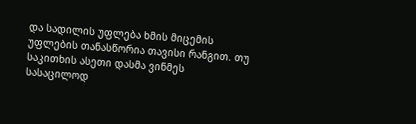და სადილის უფლება ხმის მიცემის უფლების თანასწორია თავისი რანგით. თუ საკითხის ასეთი დასმა ვინმეს სასაცილოდ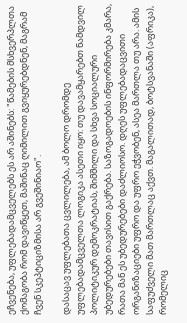ეჩვენება, უფლებადამცველებს ეს არ აშინებს: "წამების მსხვერპლთა ქომაგობა რომ დავიწყეთ, მაშინაც ღიმილით გვიყურებდნენ, მაგრამ ჩვენ სკეპტიციზმისა არ გვეშინიაო".

დასაცავ უფლებათა ცვლილება, ამ ბოლო დრომდე უფლებადამცველთა ლოგიკა ასეთი იყო: თუ დავამყარებთ ნამდვილ პოლიტიკურ დემოკრატიას, შიმშილი და სხვა სოციალური უბედურებები თავისით გაქრება. საზოგადოების ინფორმირება კმარა, რათა მან ეს უბედურებები დაძლიოსო. დღეს უფლებადაცვითი ორგანიზაციები უფრო და უფრო ეჭვობენ, ასეა მართლა თუ არა. ამის საფუძველი მათ მართლაც აქვთ. მაგალითად, ბოტსვანაში (აფრიკა), რომელიც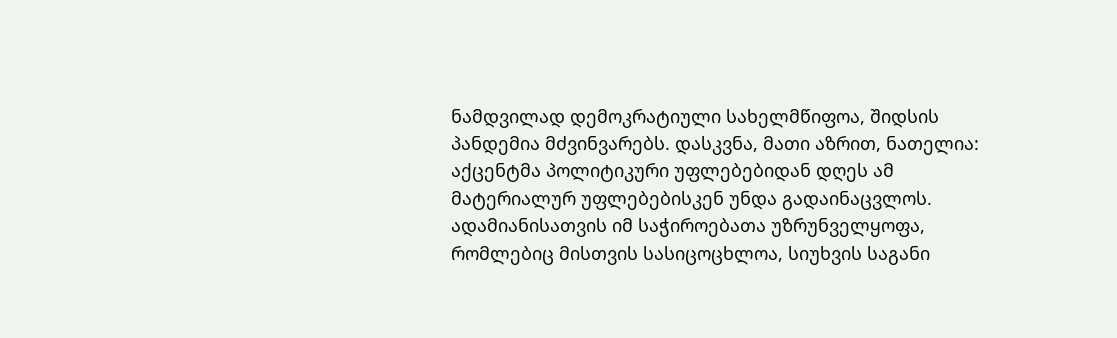ნამდვილად დემოკრატიული სახელმწიფოა, შიდსის პანდემია მძვინვარებს. დასკვნა, მათი აზრით, ნათელია: აქცენტმა პოლიტიკური უფლებებიდან დღეს ამ მატერიალურ უფლებებისკენ უნდა გადაინაცვლოს. ადამიანისათვის იმ საჭიროებათა უზრუნველყოფა, რომლებიც მისთვის სასიცოცხლოა, სიუხვის საგანი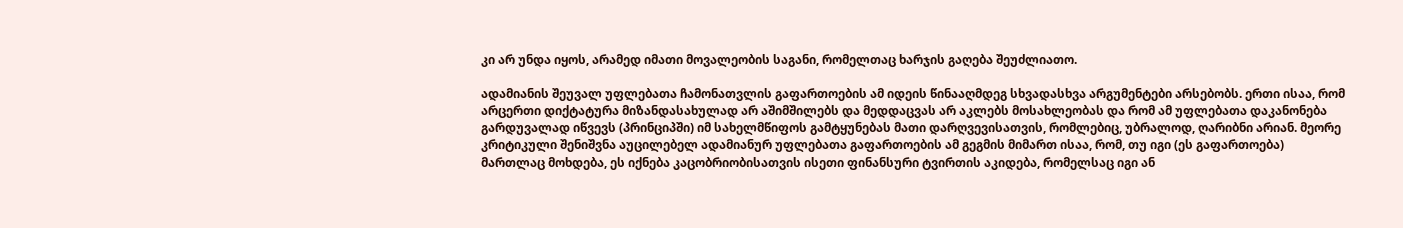კი არ უნდა იყოს, არამედ იმათი მოვალეობის საგანი, რომელთაც ხარჯის გაღება შეუძლიათო.

ადამიანის შეუვალ უფლებათა ჩამონათვლის გაფართოების ამ იდეის წინააღმდეგ სხვადასხვა არგუმენტები არსებობს. ერთი ისაა, რომ არცერთი დიქტატურა მიზანდასახულად არ აშიმშილებს და მედდაცვას არ აკლებს მოსახლეობას და რომ ამ უფლებათა დაკანონება გარდუვალად იწვევს (პრინციპში) იმ სახელმწიფოს გამტყუნებას მათი დარღვევისათვის, რომლებიც, უბრალოდ, ღარიბნი არიან. მეორე კრიტიკული შენიშვნა აუცილებელ ადამიანურ უფლებათა გაფართოების ამ გეგმის მიმართ ისაა, რომ, თუ იგი (ეს გაფართოება) მართლაც მოხდება, ეს იქნება კაცობრიობისათვის ისეთი ფინანსური ტვირთის აკიდება, რომელსაც იგი ან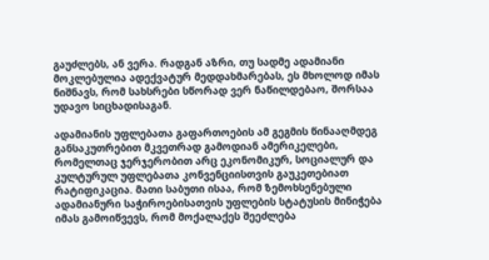გაუძლებს, ან ვერა. რადგან აზრი, თუ სადმე ადამიანი მოკლებულია ადექვატურ მედდახმარებას, ეს მხოლოდ იმას ნიშნავს, რომ სახსრები სწორად ვერ ნაწილდებაო, შორსაა უდავო სიცხადისაგან.

ადამიანის უფლებათა გაფართოების ამ გეგმის წინააღმდეგ განსაკუთრებით მკვეთრად გამოდიან ამერიკელები, რომელთაც ჯერჯერობით არც ეკონომიკურ, სოციალურ და კულტურულ უფლებათა კონვენციისთვის გაუკეთებიათ რატიფიკაცია. მათი საბუთი ისაა, რომ ზემოხსენებული ადამიანური საჭიროებისათვის უფლების სტატუსის მინიჭება იმას გამოიწვევს, რომ მოქალაქეს შეეძლება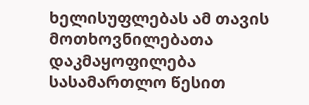ხელისუფლებას ამ თავის მოთხოვნილებათა დაკმაყოფილება სასამართლო წესით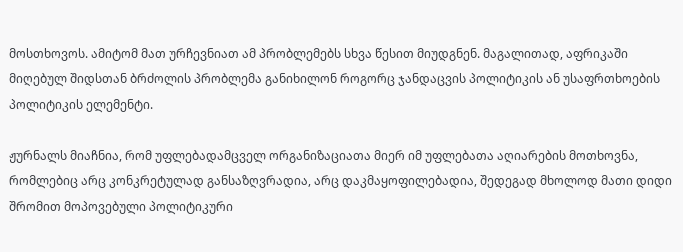მოსთხოვოს. ამიტომ მათ ურჩევნიათ ამ პრობლემებს სხვა წესით მიუდგნენ. მაგალითად, აფრიკაში მიღებულ შიდსთან ბრძოლის პრობლემა განიხილონ როგორც ჯანდაცვის პოლიტიკის ან უსაფრთხოების პოლიტიკის ელემენტი.

ჟურნალს მიაჩნია, რომ უფლებადამცველ ორგანიზაციათა მიერ იმ უფლებათა აღიარების მოთხოვნა, რომლებიც არც კონკრეტულად განსაზღვრადია, არც დაკმაყოფილებადია, შედეგად მხოლოდ მათი დიდი შრომით მოპოვებული პოლიტიკური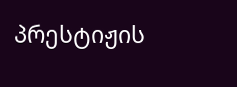პრესტიჟის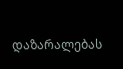დაზარალებას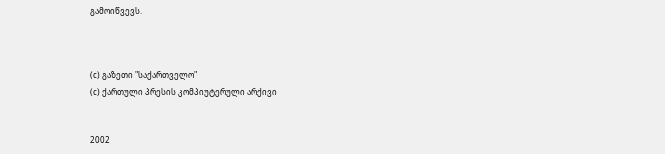გამოიწვევს.



(c) გაზეთი "საქართველო"
(c) ქართული პრესის კომპიუტერული არქივი


2002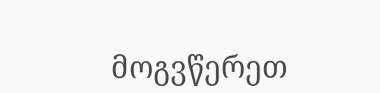მოგვწერეთ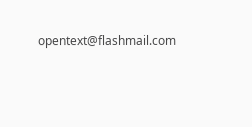opentext@flashmail.com